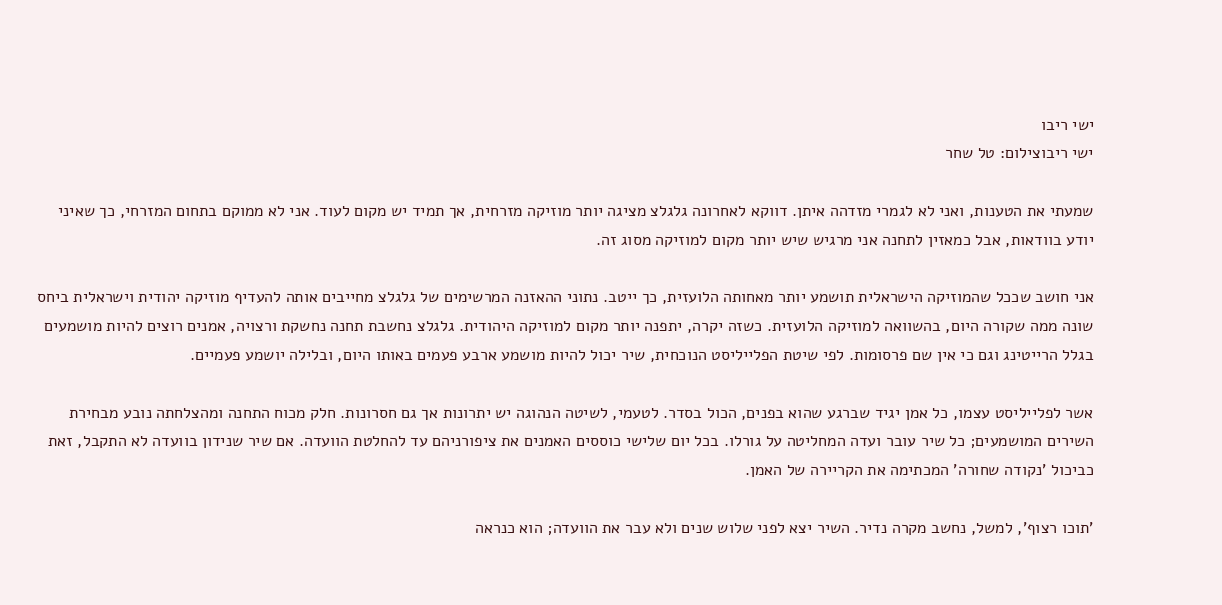ישי ריבו
ישי ריבוצילום: טל שחר

שמעתי את הטענות, ואני לא לגמרי מזדהה איתן. דווקא לאחרונה גלגלצ מציגה יותר מוזיקה מזרחית, אך תמיד יש מקום לעוד. אני לא ממוקם בתחום המזרחי, כך שאיני יודע בוודאות, אבל כמאזין לתחנה אני מרגיש שיש יותר מקום למוזיקה מסוג זה.

אני חושב שככל שהמוזיקה הישראלית תושמע יותר מאחותה הלועזית, כך ייטב. נתוני ההאזנה המרשימים של גלגלצ מחייבים אותה להעדיף מוזיקה יהודית וישראלית ביחס שונה ממה שקורה היום, בהשוואה למוזיקה הלועזית. כשזה יקרה, יתפנה יותר מקום למוזיקה היהודית. גלגלצ נחשבת תחנה נחשקת ורצויה, אמנים רוצים להיות מושמעים בגלל הרייטינג וגם כי אין שם פרסומות. לפי שיטת הפלייליסט הנוכחית, שיר יכול להיות מושמע ארבע פעמים באותו היום, ובלילה יושמע פעמיים.

אשר לפלייליסט עצמו, כל אמן יגיד שברגע שהוא בפנים, הכול בסדר. לטעמי, לשיטה הנהוגה יש יתרונות אך גם חסרונות. חלק מכוח התחנה ומהצלחתה נובע מבחירת השירים המושמעים; כל שיר עובר ועדה המחליטה על גורלו. בכל יום שלישי כוססים האמנים את ציפורניהם עד להחלטת הוועדה. אם שיר שנידון בוועדה לא התקבל, זאת כביכול 'נקודה שחורה' המכתימה את הקריירה של האמן.

'תוכו רצוף', למשל, נחשב מקרה נדיר. השיר יצא לפני שלוש שנים ולא עבר את הוועדה; הוא כנראה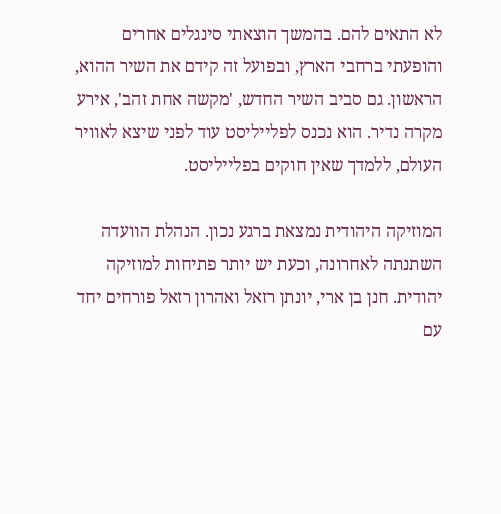לא התאים להם. בהמשך הוצאתי סינגלים אחרים והופעתי ברחבי הארץ, ובפועל זה קידם את השיר ההוא, הראשון. גם סביב השיר החדש, 'מקשה אחת זהב', אירע מקרה נדיר. הוא נכנס לפלייליסט עוד לפני שיצא לאוויר העולם, ללמדך שאין חוקים בפלייליסט.

המוזיקה היהודית נמצאת ברגע נכון. הנהלת הוועדה השתנתה לאחרונה, וכעת יש יותר פתיחות למוזיקה יהודית. חנן בן ארי, יונתן רזאל ואהרון רזאל פורחים יחד עם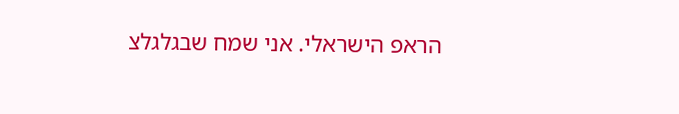הראפ הישראלי. אני שמח שבגלגלצ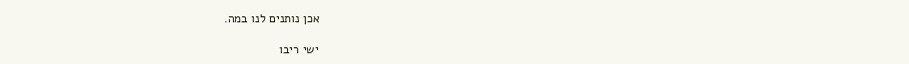אכן נותנים לנו במה.

ישי ריבו